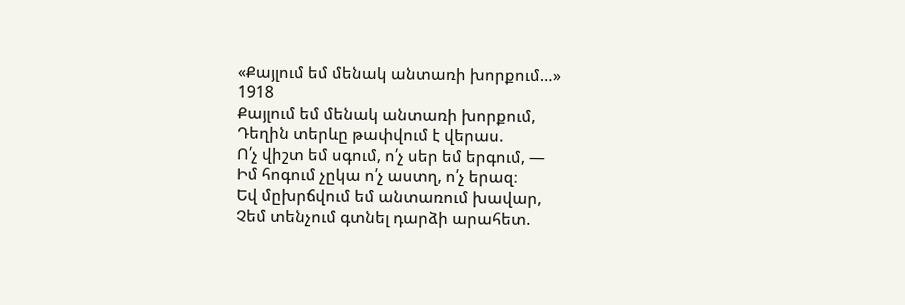«Քայլում եմ մենակ անտառի խորքում…»
1918
Քայլում եմ մենակ անտառի խորքում,
Դեղին տերևը թափվում է վերաս.
Ո՛չ վիշտ եմ սգում, ո՛չ սեր եմ երգում, —
Իմ հոգում չըկա ո՛չ աստղ, ո՛չ երազ։
Եվ մըխրճվում եմ անտառում խավար,
Չեմ տենչում գտնել դարձի արահետ.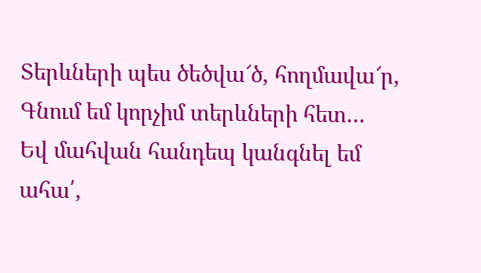Տերևների պես ծեծվա՜ծ, հողմավա՜ր,
Գնում եմ կորչիմ տերևների հետ…
Եվ մահվան հանդեպ կանգնել եմ ահա՛,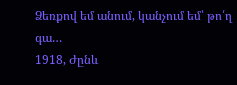Ձեռքով եմ անում, կանչում եմ՝ թո՛ղ գա…
1918, Ժընև